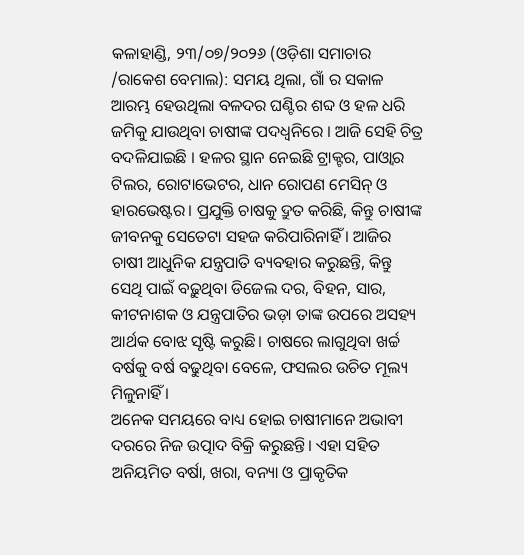କଳାହାଣ୍ଡି, ୨୩/୦୭/୨୦୨୬ (ଓଡ଼ିଶା ସମାଚାର /ରାକେଶ ବେମାଲ): ସମୟ ଥିଲା, ଗାଁ ର ସକାଳ ଆରମ୍ଭ ହେଉଥିଲା ବଳଦର ଘଣ୍ଟିର ଶବ୍ଦ ଓ ହଳ ଧରି ଜମିକୁ ଯାଉଥିବା ଚାଷୀଙ୍କ ପଦଧ୍ୱନିରେ । ଆଜି ସେହି ଚିତ୍ର ବଦଳିଯାଇଛି । ହଳର ସ୍ଥାନ ନେଇଛି ଟ୍ରାକ୍ଟର, ପାଓ୍ବାର ଟିଲର, ରୋଟାଭେଟର, ଧାନ ରୋପଣ ମେସିନ୍ ଓ ହାରଭେଷ୍ଟର। ପ୍ରଯୁକ୍ତି ଚାଷକୁ ଦ୍ରୁତ କରିଛି, କିନ୍ତୁ ଚାଷୀଙ୍କ ଜୀବନକୁ ସେତେଟା ସହଜ କରିପାରିନାହିଁ । ଆଜିର ଚାଷୀ ଆଧୁନିକ ଯନ୍ତ୍ରପାତି ବ୍ୟବହାର କରୁଛନ୍ତି, କିନ୍ତୁ ସେଥି ପାଇଁ ବଢ଼ୁଥିବା ଡିଜେଲ ଦର, ବିହନ, ସାର, କୀଟନାଶକ ଓ ଯନ୍ତ୍ରପାତିର ଭଡ଼ା ତାଙ୍କ ଉପରେ ଅସହ୍ୟ ଆର୍ଥକ ବୋଝ ସୃଷ୍ଟି କରୁଛି। ଚାଷରେ ଲାଗୁଥିବା ଖର୍ଚ୍ଚ ବର୍ଷକୁ ବର୍ଷ ବଢୁଥିବା ବେଳେ, ଫସଲର ଉଚିତ ମୂଲ୍ୟ ମିଳୁନାହିଁ ।
ଅନେକ ସମୟରେ ବାଧ୍ୟ ହୋଇ ଚାଷୀମାନେ ଅଭାବୀ ଦରରେ ନିଜ ଉତ୍ପାଦ ବିକ୍ରି କରୁଛନ୍ତି। ଏହା ସହିତ ଅନିୟମିତ ବର୍ଷା, ଖରା, ବନ୍ୟା ଓ ପ୍ରାକୃତିକ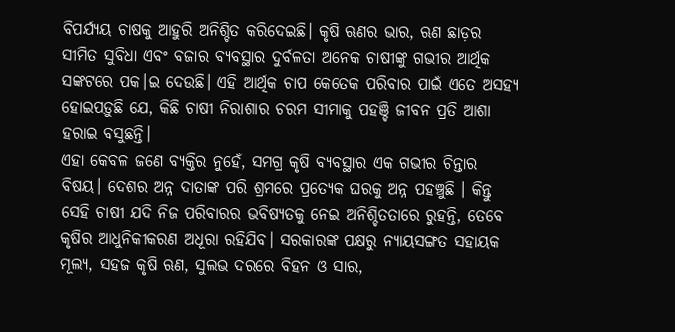ବିପର୍ଯ୍ୟୟ ଚାଷକୁ ଆହୁରି ଅନିଶ୍ଚିତ କରିଦେଇଛି। କୃଷି ଋଣର ଭାର, ଋଣ ଛାଡ଼ର ସୀମିତ ସୁବିଧା ଏବଂ ବଜାର ବ୍ୟବସ୍ଥାର ଦୁର୍ବଳତା ଅନେକ ଚାଷୀଙ୍କୁ ଗଭୀର ଆର୍ଥିକ ସଙ୍କଟରେ ପକ।ଇ ଦେଉଛି। ଏହି ଆର୍ଥିକ ଚାପ କେତେକ ପରିବାର ପାଇଁ ଏତେ ଅସହ୍ୟ ହୋଇପଡ଼ୁଛି ଯେ, କିଛି ଚାଷୀ ନିରାଶାର ଚରମ ସୀମାକୁ ପହଞ୍ଚି ଜୀବନ ପ୍ରତି ଆଶା ହରାଇ ବସୁଛନ୍ତି।
ଏହା କେବଳ ଜଣେ ବ୍ୟକ୍ତିର ନୁହେଁ, ସମଗ୍ର କୃଷି ବ୍ୟବସ୍ଥାର ଏକ ଗଭୀର ଚିନ୍ତାର ବିଷୟ। ଦେଶର ଅନ୍ନ ଦାତାଙ୍କ ପରି ଶ୍ରମରେ ପ୍ରତ୍ୟେକ ଘରକୁ ଅନ୍ନ ପହଞ୍ଚୁଛି । କିନ୍ତୁ ସେହି ଚାଷୀ ଯଦି ନିଜ ପରିବାରର ଭବିଷ୍ୟତକୁ ନେଇ ଅନିଶ୍ଚିତତାରେ ରୁହନ୍ତି, ତେବେ କୃଷିର ଆଧୁନିକୀକରଣ ଅଧୂରା ରହିଯିବ। ସରକାରଙ୍କ ପକ୍ଷରୁ ନ୍ୟାୟସଙ୍ଗତ ସହାୟକ ମୂଲ୍ୟ, ସହଜ କୃଷି ଋଣ, ସୁଲଭ ଦରରେ ବିହନ ଓ ସାର,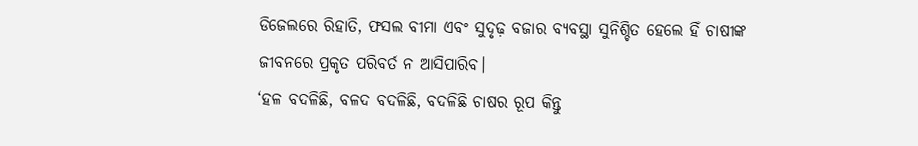ଡିଜେଲରେ ରିହାତି, ଫସଲ ବୀମା ଏବଂ ସୁଦୃଢ଼ ବଜାର ବ୍ୟବସ୍ଥା ସୁନିଶ୍ଚିତ ହେଲେ ହିଁ ଚାଷୀଙ୍କ ଜୀବନରେ ପ୍ରକୃତ ପରିବର୍ତ ନ ଆସିପାରିବ।
‘ହଳ ବଦଳିଛି, ବଳଦ ବଦଳିଛି, ବଦଳିଛି ଚାଷର ରୂପ କିନ୍ତୁ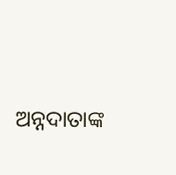ଅନ୍ନଦାତାଙ୍କ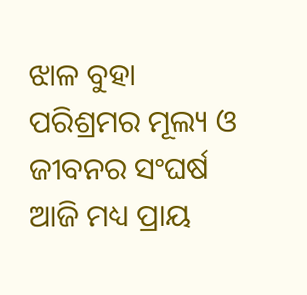ଝାଳ ବୁହା ପରିଶ୍ରମର ମୂଲ୍ୟ ଓ ଜୀବନର ସଂଘର୍ଷ ଆଜି ମଧ୍ୟ ପ୍ରାୟ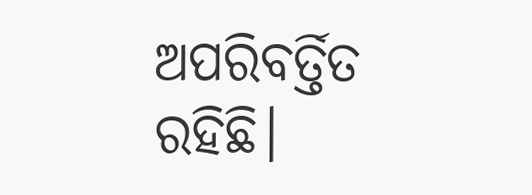ଅପରିବର୍ତ୍ତିତ ରହିଛି।